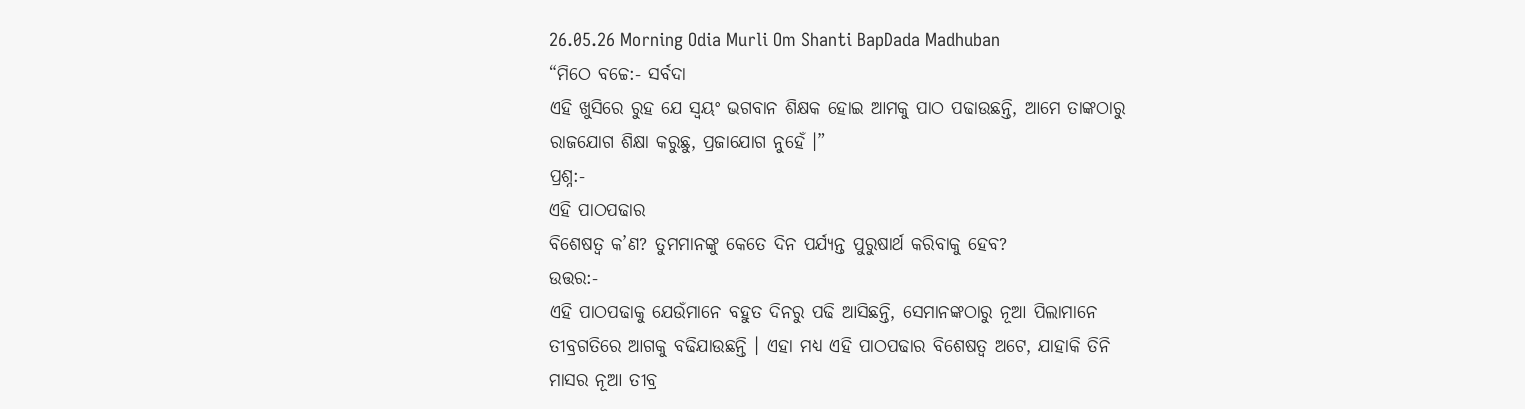26.05.26 Morning Odia Murli Om Shanti BapDada Madhuban
“ମିଠେ ବଚ୍ଚେ:- ସର୍ବଦା
ଏହି ଖୁସିରେ ରୁହ ଯେ ସ୍ୱୟଂ ଭଗବାନ ଶିକ୍ଷକ ହୋଇ ଆମକୁ ପାଠ ପଢାଉଛନ୍ତି, ଆମେ ତାଙ୍କଠାରୁ
ରାଜଯୋଗ ଶିକ୍ଷା କରୁଛୁ, ପ୍ରଜାଯୋଗ ନୁହେଁ ।”
ପ୍ରଶ୍ନ:-
ଏହି ପାଠପଢାର
ବିଶେଷତ୍ୱ କ’ଣ? ତୁମମାନଙ୍କୁ କେତେ ଦିନ ପର୍ଯ୍ୟନ୍ତ ପୁରୁଷାର୍ଥ କରିବାକୁ ହେବ?
ଉତ୍ତର:-
ଏହି ପାଠପଢାକୁ ଯେଉଁମାନେ ବହୁତ ଦିନରୁ ପଢି ଆସିଛନ୍ତି, ସେମାନଙ୍କଠାରୁ ନୂଆ ପିଲାମାନେ
ତୀବ୍ରଗତିରେ ଆଗକୁ ବଢିଯାଉଛନ୍ତି । ଏହା ମଧ୍ୟ ଏହି ପାଠପଢାର ବିଶେଷତ୍ୱ ଅଟେ, ଯାହାକି ତିନି
ମାସର ନୂଆ ତୀବ୍ର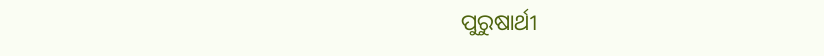ପୁରୁଷାର୍ଥୀ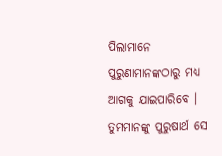ପିଲାମାନେ ପୁରୁଣାମାନଙ୍କଠାରୁ ମଧ୍ୟ ଆଗକୁ ଯାଇପାରିବେ ।
ତୁମମାନଙ୍କୁ ପୁରୁଷାର୍ଥ ସେ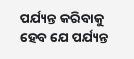ପର୍ଯ୍ୟନ୍ତ କରିବାକୁ ହେବ ଯେ ପର୍ଯ୍ୟନ୍ତ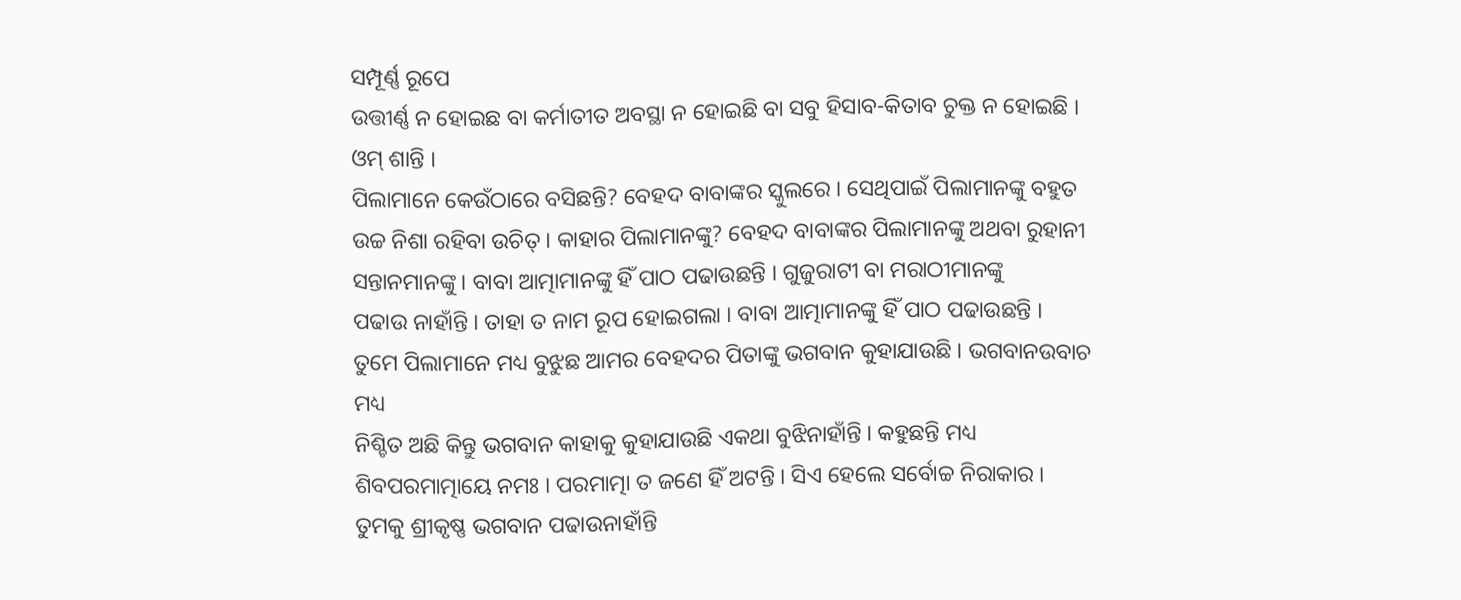ସମ୍ପୂର୍ଣ୍ଣ ରୂପେ
ଉତ୍ତୀର୍ଣ୍ଣ ନ ହୋଇଛ ବା କର୍ମାତୀତ ଅବସ୍ଥା ନ ହୋଇଛି ବା ସବୁ ହିସାବ-କିତାବ ଚୁକ୍ତ ନ ହୋଇଛି ।
ଓମ୍ ଶାନ୍ତି ।
ପିଲାମାନେ କେଉଁଠାରେ ବସିଛନ୍ତି? ବେହଦ ବାବାଙ୍କର ସ୍କୁଲରେ । ସେଥିପାଇଁ ପିଲାମାନଙ୍କୁ ବହୁତ
ଉଚ୍ଚ ନିଶା ରହିବା ଉଚିତ୍ । କାହାର ପିଲାମାନଙ୍କୁ? ବେହଦ ବାବାଙ୍କର ପିଲାମାନଙ୍କୁ ଅଥବା ରୁହାନୀ
ସନ୍ତାନମାନଙ୍କୁ । ବାବା ଆତ୍ମାମାନଙ୍କୁ ହିଁ ପାଠ ପଢାଉଛନ୍ତି । ଗୁଜୁରାଟୀ ବା ମରାଠୀମାନଙ୍କୁ
ପଢାଉ ନାହାଁନ୍ତି । ତାହା ତ ନାମ ରୂପ ହୋଇଗଲା । ବାବା ଆତ୍ମାମାନଙ୍କୁ ହିଁ ପାଠ ପଢାଉଛନ୍ତି ।
ତୁମେ ପିଲାମାନେ ମଧ୍ୟ ବୁଝୁଛ ଆମର ବେହଦର ପିତାଙ୍କୁ ଭଗବାନ କୁହାଯାଉଛି । ଭଗବାନଉବାଚ ମଧ୍ୟ
ନିଶ୍ଚିତ ଅଛି କିନ୍ତୁ ଭଗବାନ କାହାକୁ କୁହାଯାଉଛି ଏକଥା ବୁଝିନାହାଁନ୍ତି । କହୁଛନ୍ତି ମଧ୍ୟ
ଶିବପରମାତ୍ମାୟେ ନମଃ । ପରମାତ୍ମା ତ ଜଣେ ହିଁ ଅଟନ୍ତି । ସିଏ ହେଲେ ସର୍ବୋଚ୍ଚ ନିରାକାର ।
ତୁମକୁ ଶ୍ରୀକୃଷ୍ଣ ଭଗବାନ ପଢାଉନାହାଁନ୍ତି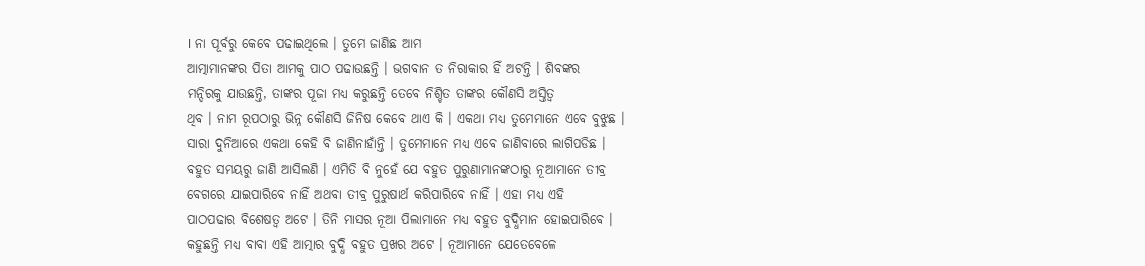। ନା ପୂର୍ବରୁ କେବେ ପଢାଇଥିଲେ । ତୁମେ ଜାଣିଛ ଆମ
ଆତ୍ମାମାନଙ୍କର ପିତା ଆମକୁ ପାଠ ପଢାଉଛନ୍ତି । ଭଗବାନ ତ ନିରାକାର ହିଁ ଅଟନ୍ତି । ଶିବଙ୍କର
ମନ୍ଦିରକୁ ଯାଉଛନ୍ତି, ତାଙ୍କର ପୂଜା ମଧ୍ୟ କରୁଛନ୍ତି ତେବେ ନିଶ୍ଚିତ ତାଙ୍କର କୌଣସି ଅସ୍ତିତ୍ୱ
ଥିବ । ନାମ ରୂପଠାରୁ ଭିନ୍ନ କୌଣସି ଜିନିଷ କେବେ ଥାଏ କି । ଏକଥା ମଧ୍ୟ ତୁମେମାନେ ଏବେ ବୁଝୁଛ ।
ସାରା ଦୁନିଆରେ ଏକଥା କେହି ବି ଜାଣିନାହାଁନ୍ତି । ତୁମେମାନେ ମଧ୍ୟ ଏବେ ଜାଣିବାରେ ଲାଗିପଡିଛ ।
ବହୁତ ସମୟରୁ ଜାଣି ଆସିଲଣି । ଏମିତି ବି ନୁହେଁ ଯେ ବହୁତ ପୁରୁଣାମାନଙ୍କଠାରୁ ନୂଆମାନେ ତୀବ୍ର
ବେଗରେ ଯାଇପାରିବେ ନାହିଁ ଅଥବା ତୀବ୍ର ପୁରୁଷାର୍ଥ କରିପାରିବେ ନାହିଁ । ଏହା ମଧ୍ୟ ଏହି
ପାଠପଢାର ବିଶେଷତ୍ୱ ଅଟେ । ତିନି ମାସର ନୂଆ ପିଲାମାନେ ମଧ୍ୟ ବହୁତ ବୁଦ୍ଧିମାନ ହୋଇପାରିବେ ।
କହୁଛନ୍ତି ମଧ୍ୟ ବାବା ଏହି ଆତ୍ମାର ବୁଦ୍ଧି ବହୁତ ପ୍ରଖର ଅଟେ । ନୂଆମାନେ ଯେତେବେଳେ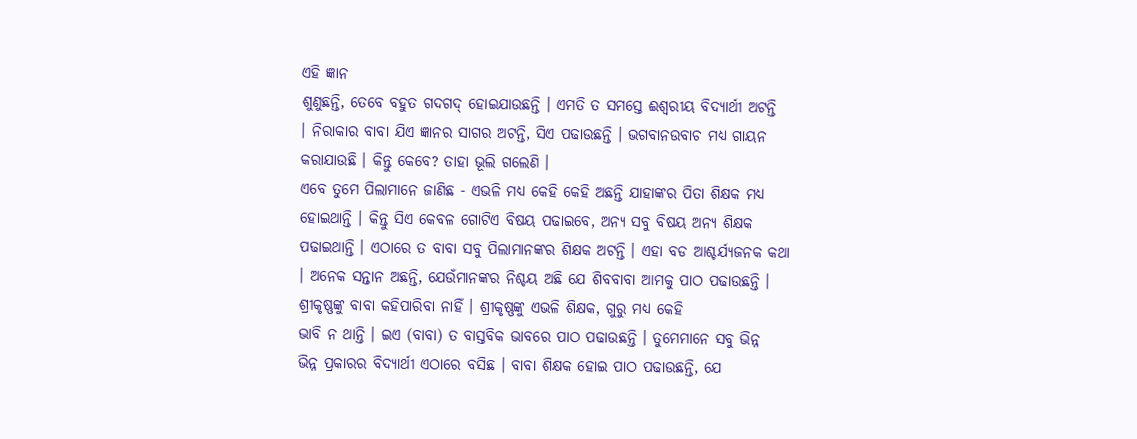ଏହି ଜ୍ଞାନ
ଶୁଣୁଛନ୍ତି, ତେବେ ବହୁତ ଗଦଗଦ୍ ହୋଇଯାଉଛନ୍ତି । ଏମତି ତ ସମସ୍ତେ ଈଶ୍ୱରୀୟ ବିଦ୍ୟାର୍ଥୀ ଅଟନ୍ତି
। ନିରାକାର ବାବା ଯିଏ ଜ୍ଞାନର ସାଗର ଅଟନ୍ତି, ସିଏ ପଢାଉଛନ୍ତି । ଭଗବାନଉବାଚ ମଧ୍ୟ ଗାୟନ
କରାଯାଉଛି । କିନ୍ତୁ କେବେ? ତାହା ଭୂଲି ଗଲେଣି ।
ଏବେ ତୁମେ ପିଲାମାନେ ଜାଣିଛ - ଏଭଳି ମଧ୍ୟ କେହି କେହି ଅଛନ୍ତି ଯାହାଙ୍କର ପିତା ଶିକ୍ଷକ ମଧ୍ୟ
ହୋଇଥାନ୍ତି । କିନ୍ତୁ ସିଏ କେବଳ ଗୋଟିଏ ବିଷୟ ପଢାଇବେ, ଅନ୍ୟ ସବୁ ବିଷୟ ଅନ୍ୟ ଶିକ୍ଷକ
ପଢାଇଥାନ୍ତି । ଏଠାରେ ତ ବାବା ସବୁ ପିଲାମାନଙ୍କର ଶିକ୍ଷକ ଅଟନ୍ତି । ଏହା ବଡ ଆଶ୍ଚର୍ଯ୍ୟଜନକ କଥା
। ଅନେକ ସନ୍ତାନ ଅଛନ୍ତି, ଯେଉଁମାନଙ୍କର ନିଶ୍ଚୟ ଅଛି ଯେ ଶିବବାବା ଆମକୁ ପାଠ ପଢାଉଛନ୍ତି ।
ଶ୍ରୀକୃଷ୍ଣଙ୍କୁ ବାବା କହିପାରିବା ନାହିଁ । ଶ୍ରୀକୃଷ୍ଣଙ୍କୁ ଏଭଳି ଶିକ୍ଷକ, ଗୁରୁ ମଧ୍ୟ କେହି
ଭାବି ନ ଥାନ୍ତି । ଇଏ (ବାବା) ତ ବାସ୍ତବିକ ଭାବରେ ପାଠ ପଢାଉଛନ୍ତି । ତୁମେମାନେ ସବୁ ଭିନ୍ନ
ଭିନ୍ନ ପ୍ରକାରର ବିଦ୍ୟାର୍ଥୀ ଏଠାରେ ବସିଛ । ବାବା ଶିକ୍ଷକ ହୋଇ ପାଠ ପଢାଉଛନ୍ତି, ଯେ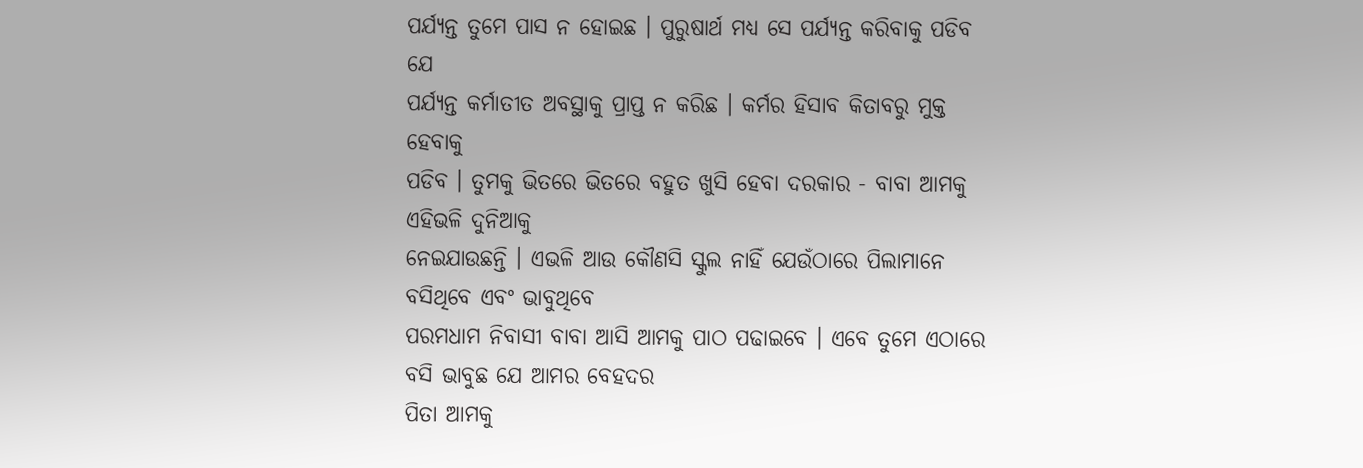ପର୍ଯ୍ୟନ୍ତ ତୁମେ ପାସ ନ ହୋଇଛ । ପୁରୁଷାର୍ଥ ମଧ୍ୟ ସେ ପର୍ଯ୍ୟନ୍ତ କରିବାକୁ ପଡିବ ଯେ
ପର୍ଯ୍ୟନ୍ତ କର୍ମାତୀତ ଅବସ୍ଥାକୁ ପ୍ରାପ୍ତ ନ କରିଛ । କର୍ମର ହିସାବ କିତାବରୁ ମୁକ୍ତ ହେବାକୁ
ପଡିବ । ତୁମକୁ ଭିତରେ ଭିତରେ ବହୁତ ଖୁସି ହେବା ଦରକାର - ବାବା ଆମକୁ ଏହିଭଳି ଦୁନିଆକୁ
ନେଇଯାଉଛନ୍ତି । ଏଭଳି ଆଉ କୌଣସି ସ୍କୁଲ ନାହିଁ ଯେଉଁଠାରେ ପିଲାମାନେ ବସିଥିବେ ଏବଂ ଭାବୁଥିବେ
ପରମଧାମ ନିବାସୀ ବାବା ଆସି ଆମକୁ ପାଠ ପଢାଇବେ । ଏବେ ତୁମେ ଏଠାରେ ବସି ଭାବୁଛ ଯେ ଆମର ବେହଦର
ପିତା ଆମକୁ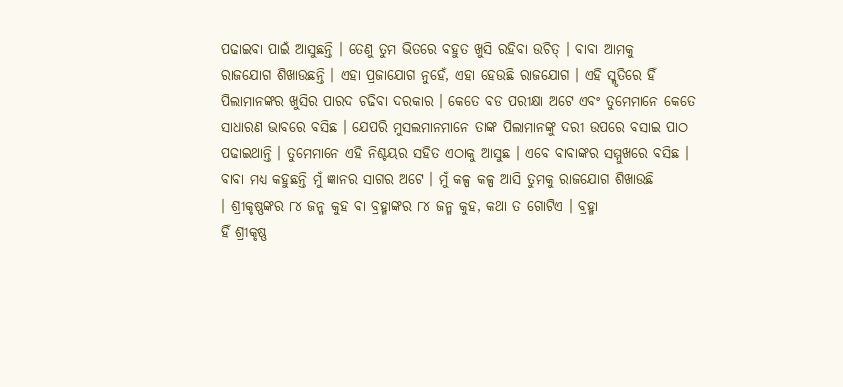ପଢାଇବା ପାଇଁ ଆସୁଛନ୍ତି । ତେଣୁ ତୁମ ଭିତରେ ବହୁତ ଖୁସି ରହିବା ଉଚିତ୍ । ବାବା ଆମକୁ
ରାଜଯୋଗ ଶିଖାଉଛନ୍ତି । ଏହା ପ୍ରଜାଯୋଗ ନୁହେଁ, ଏହା ହେଉଛି ରାଜଯୋଗ । ଏହି ସ୍ମୃତିରେ ହିଁ
ପିଲାମାନଙ୍କର ଖୁସିର ପାରଦ ଚଢିବା ଦରକାର । କେତେ ବଡ ପରୀକ୍ଷା ଅଟେ ଏବଂ ତୁମେମାନେ କେତେ
ସାଧାରଣ ଭାବରେ ବସିଛ । ଯେପରି ମୁସଲମାନମାନେ ତାଙ୍କ ପିଲାମାନଙ୍କୁ ଦରୀ ଉପରେ ବସାଇ ପାଠ
ପଢାଇଥାନ୍ତି । ତୁମେମାନେ ଏହି ନିଶ୍ଚୟର ସହିତ ଏଠାକୁ ଆସୁଛ । ଏବେ ବାବାଙ୍କର ସମ୍ମୁଖରେ ବସିଛ ।
ବାବା ମଧ୍ୟ କହୁଛନ୍ତି ମୁଁ ଜ୍ଞାନର ସାଗର ଅଟେ । ମୁଁ କଳ୍ପ କଳ୍ପ ଆସି ତୁମକୁ ରାଜଯୋଗ ଶିଖାଉଛି
। ଶ୍ରୀକୃଷ୍ଣଙ୍କର ୮୪ ଜନ୍ମ କୁହ ବା ବ୍ରହ୍ମାଙ୍କର ୮୪ ଜନ୍ମ କୁହ, କଥା ତ ଗୋଟିଏ । ବ୍ରହ୍ମା
ହିଁ ଶ୍ରୀକୃଷ୍ଣ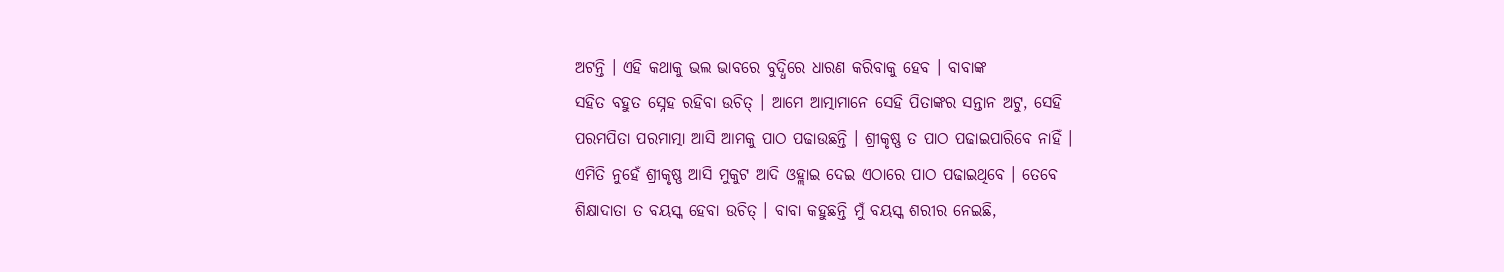ଅଟନ୍ତି । ଏହି କଥାକୁ ଭଲ ଭାବରେ ବୁଦ୍ଧିରେ ଧାରଣ କରିବାକୁ ହେବ । ବାବାଙ୍କ
ସହିତ ବହୁତ ସ୍ନେହ ରହିବା ଉଚିତ୍ । ଆମେ ଆତ୍ମାମାନେ ସେହି ପିତାଙ୍କର ସନ୍ତାନ ଅଟୁ, ସେହି
ପରମପିତା ପରମାତ୍ମା ଆସି ଆମକୁ ପାଠ ପଢାଉଛନ୍ତି । ଶ୍ରୀକୃଷ୍ଣ ତ ପାଠ ପଢାଇପାରିବେ ନାହିଁ ।
ଏମିତି ନୁହେଁ ଶ୍ରୀକୃଷ୍ଣ ଆସି ମୁକୁଟ ଆଦି ଓହ୍ଲାଇ ଦେଇ ଏଠାରେ ପାଠ ପଢାଇଥିବେ । ତେବେ
ଶିକ୍ଷାଦାତା ତ ବୟସ୍କ ହେବା ଉଚିତ୍ । ବାବା କହୁଛନ୍ତି ମୁଁ ବୟସ୍କ ଶରୀର ନେଇଛି,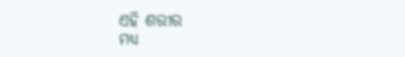ଏହି ଶରୀର
ମଧ୍ୟ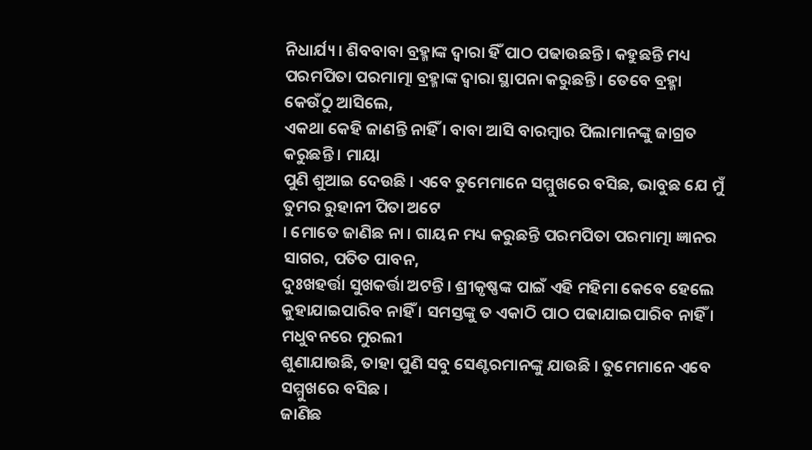ନିଧାର୍ଯ୍ୟ । ଶିବବାବା ବ୍ରହ୍ମାଙ୍କ ଦ୍ୱାରା ହିଁ ପାଠ ପଢାଉଛନ୍ତି । କହୁଛନ୍ତି ମଧ୍ୟ
ପରମପିତା ପରମାତ୍ମା ବ୍ରହ୍ମାଙ୍କ ଦ୍ୱାରା ସ୍ଥାପନା କରୁଛନ୍ତି । ତେବେ ବ୍ରହ୍ମା କେଉଁଠୁ ଆସିଲେ,
ଏକଥା କେହି ଜାଣନ୍ତି ନାହିଁ । ବାବା ଆସି ବାରମ୍ବାର ପିଲାମାନଙ୍କୁ ଜାଗ୍ରତ କରୁଛନ୍ତି । ମାୟା
ପୁଣି ଶୁଆଇ ଦେଉଛି । ଏବେ ତୁମେମାନେ ସମ୍ମୁଖରେ ବସିଛ, ଭାବୁଛ ଯେ ମୁଁ ତୁମର ରୁହାନୀ ପିତା ଅଟେ
। ମୋତେ ଜାଣିଛ ନା । ଗାୟନ ମଧ୍ୟ କରୁଛନ୍ତି ପରମପିତା ପରମାତ୍ମା ଜ୍ଞାନର ସାଗର, ପତିତ ପାବନ,
ଦୁଃଖହର୍ତ୍ତା ସୁଖକର୍ତ୍ତା ଅଟନ୍ତି । ଶ୍ରୀକୃଷ୍ଣଙ୍କ ପାଇଁ ଏହି ମହିମା କେବେ ହେଲେ
କୁହାଯାଇପାରିବ ନାହିଁ । ସମସ୍ତଙ୍କୁ ତ ଏକାଠି ପାଠ ପଢାଯାଇପାରିବ ନାହିଁ । ମଧୁବନରେ ମୁରଲୀ
ଶୁଣାଯାଉଛି, ତାହା ପୁଣି ସବୁ ସେଣ୍ଟରମାନଙ୍କୁ ଯାଉଛି । ତୁମେମାନେ ଏବେ ସମ୍ମୁଖରେ ବସିଛ ।
ଜାଣିଛ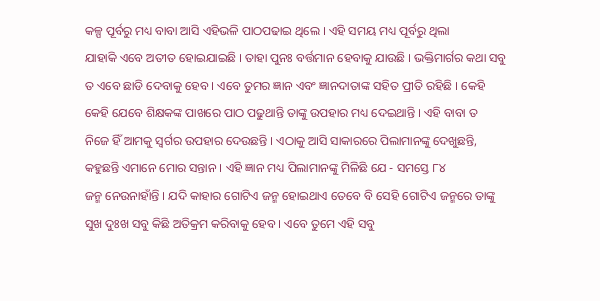କଳ୍ପ ପୂର୍ବରୁ ମଧ୍ୟ ବାବା ଆସି ଏହିଭଳି ପାଠପଢାଇ ଥିଲେ । ଏହି ସମୟ ମଧ୍ୟ ପୂର୍ବରୁ ଥିଲା
ଯାହାକି ଏବେ ଅତୀତ ହୋଇଯାଇଛି । ତାହା ପୁନଃ ବର୍ତ୍ତମାନ ହେବାକୁ ଯାଉଛି । ଭକ୍ତିମାର୍ଗର କଥା ସବୁ
ତ ଏବେ ଛାଡି ଦେବାକୁ ହେବ । ଏବେ ତୁମର ଜ୍ଞାନ ଏବଂ ଜ୍ଞାନଦାତାଙ୍କ ସହିତ ପ୍ରୀତି ରହିଛି । କେହି
କେହି ଯେବେ ଶିକ୍ଷକଙ୍କ ପାଖରେ ପାଠ ପଢୁଥାନ୍ତି ତାଙ୍କୁ ଉପହାର ମଧ୍ୟ ଦେଇଥାନ୍ତି । ଏହି ବାବା ତ
ନିଜେ ହିଁ ଆମକୁ ସ୍ୱର୍ଗର ଉପହାର ଦେଉଛନ୍ତି । ଏଠାକୁ ଆସି ସାକାରରେ ପିଲାମାନଙ୍କୁ ଦେଖୁଛନ୍ତି,
କହୁଛନ୍ତି ଏମାନେ ମୋର ସନ୍ତାନ । ଏହି ଜ୍ଞାନ ମଧ୍ୟ ପିଲାମାନଙ୍କୁ ମିଳିଛି ଯେ - ସମସ୍ତେ ୮୪
ଜନ୍ମ ନେଉନାହାଁନ୍ତି । ଯଦି କାହାର ଗୋଟିଏ ଜନ୍ମ ହୋଇଥାଏ ତେବେ ବି ସେହି ଗୋଟିଏ ଜନ୍ମରେ ତାଙ୍କୁ
ସୁଖ ଦୁଃଖ ସବୁ କିଛି ଅତିକ୍ରମ କରିବାକୁ ହେବ । ଏବେ ତୁମେ ଏହି ସବୁ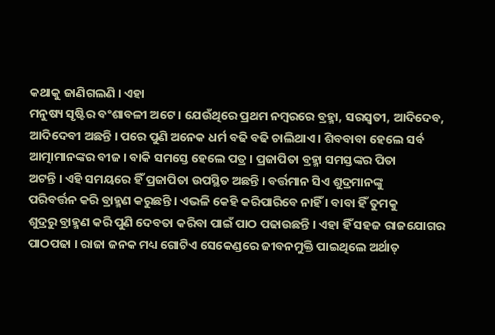କଥାକୁ ଜାଣିଗଲଣି । ଏହା
ମନୁଷ୍ୟ ସୃଷ୍ଟିର ବଂଶାବଳୀ ଅଟେ । ଯେଉଁଥିରେ ପ୍ରଥମ ନମ୍ବରରେ ବ୍ରହ୍ମା, ସରସ୍ୱତୀ, ଆଦିଦେବ,
ଆଦିଦେବୀ ଅଛନ୍ତି । ପରେ ପୁଣି ଅନେକ ଧର୍ମ ବଢି ବଢି ଚାଲିଥାଏ । ଶିବବାବା ହେଲେ ସର୍ବ
ଆତ୍ମାମାନଙ୍କର ବୀଜ । ବାକି ସମସ୍ତେ ହେଲେ ପତ୍ର । ପ୍ରଜାପିତା ବ୍ରହ୍ମା ସମସ୍ତଙ୍କର ପିତା
ଅଟନ୍ତି । ଏହି ସମୟରେ ହିଁ ପ୍ରଜାପିତା ଉପସ୍ଥିତ ଅଛନ୍ତି । ବର୍ତ୍ତମାନ ସିଏ ଶୁଦ୍ରମାନଙ୍କୁ
ପରିବର୍ତ୍ତନ କରି ବ୍ରାହ୍ମଣ କରୁଛନ୍ତି । ଏଭଳି କେହି କରିପାରିବେ ନାହିଁ । ବାବା ହିଁ ତୁମକୁ
ଶୁଦ୍ରରୁ ବ୍ରାହ୍ମଣ କରି ପୁଣି ଦେବତା କରିବା ପାଇଁ ପାଠ ପଢାଉଛନ୍ତି । ଏହା ହିଁ ସହଜ ରାଜଯୋଗର
ପାଠପଢା । ରାଜା ଜନକ ମଧ୍ୟ ଗୋଟିଏ ସେକେଣ୍ଡରେ ଜୀବନମୁକ୍ତି ପାଇଥିଲେ ଅର୍ଥାତ୍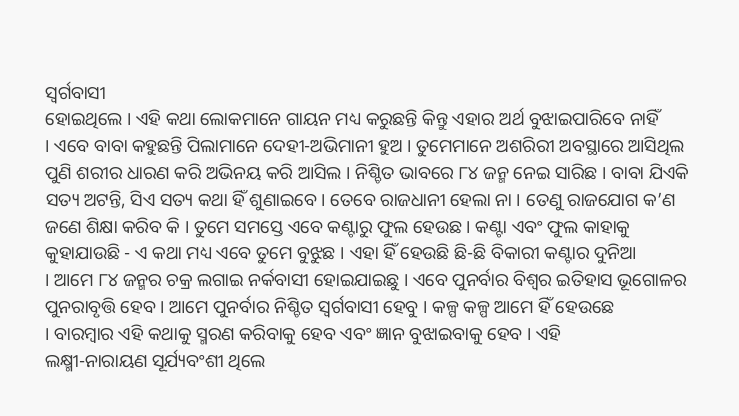ସ୍ୱର୍ଗବାସୀ
ହୋଇଥିଲେ । ଏହି କଥା ଲୋକମାନେ ଗାୟନ ମଧ୍ୟ କରୁଛନ୍ତି କିନ୍ତୁ ଏହାର ଅର୍ଥ ବୁଝାଇପାରିବେ ନାହିଁ
। ଏବେ ବାବା କହୁଛନ୍ତି ପିଲାମାନେ ଦେହୀ-ଅଭିମାନୀ ହୁଅ । ତୁମେମାନେ ଅଶରିରୀ ଅବସ୍ଥାରେ ଆସିଥିଲ
ପୁଣି ଶରୀର ଧାରଣ କରି ଅଭିନୟ କରି ଆସିଲ । ନିଶ୍ଚିତ ଭାବରେ ୮୪ ଜନ୍ମ ନେଇ ସାରିଛ । ବାବା ଯିଏକି
ସତ୍ୟ ଅଟନ୍ତି, ସିଏ ସତ୍ୟ କଥା ହିଁ ଶୁଣାଇବେ । ତେବେ ରାଜଧାନୀ ହେଲା ନା । ତେଣୁ ରାଜଯୋଗ କ’ଣ
ଜଣେ ଶିକ୍ଷା କରିବ କି । ତୁମେ ସମସ୍ତେ ଏବେ କଣ୍ଟାରୁ ଫୁଲ ହେଉଛ । କଣ୍ଟା ଏବଂ ଫୁଲ କାହାକୁ
କୁହାଯାଉଛି - ଏ କଥା ମଧ୍ୟ ଏବେ ତୁମେ ବୁଝୁଛ । ଏହା ହିଁ ହେଉଛି ଛି-ଛି ବିକାରୀ କଣ୍ଟାର ଦୁନିଆ
। ଆମେ ୮୪ ଜନ୍ମର ଚକ୍ର ଲଗାଇ ନର୍କବାସୀ ହୋଇଯାଇଛୁ । ଏବେ ପୁନର୍ବାର ବିଶ୍ୱର ଇତିହାସ ଭୂଗୋଳର
ପୁନରାବୃତ୍ତି ହେବ । ଆମେ ପୁନର୍ବାର ନିଶ୍ଚିତ ସ୍ୱର୍ଗବାସୀ ହେବୁ । କଳ୍ପ କଳ୍ପ ଆମେ ହିଁ ହେଉଛେ
। ବାରମ୍ବାର ଏହି କଥାକୁ ସ୍ମରଣ କରିବାକୁ ହେବ ଏବଂ ଜ୍ଞାନ ବୁଝାଇବାକୁ ହେବ । ଏହି
ଲକ୍ଷ୍ମୀ-ନାରାୟଣ ସୂର୍ଯ୍ୟବଂଶୀ ଥିଲେ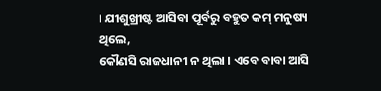। ଯୀଶୁଖ୍ରୀଷ୍ଟ ଆସିବା ପୂର୍ବରୁ ବହୁତ କମ୍ ମନୁଷ୍ୟ ଥିଲେ,
କୌଣସି ରାଜଧାନୀ ନ ଥିଲା । ଏବେ ବାବା ଆସି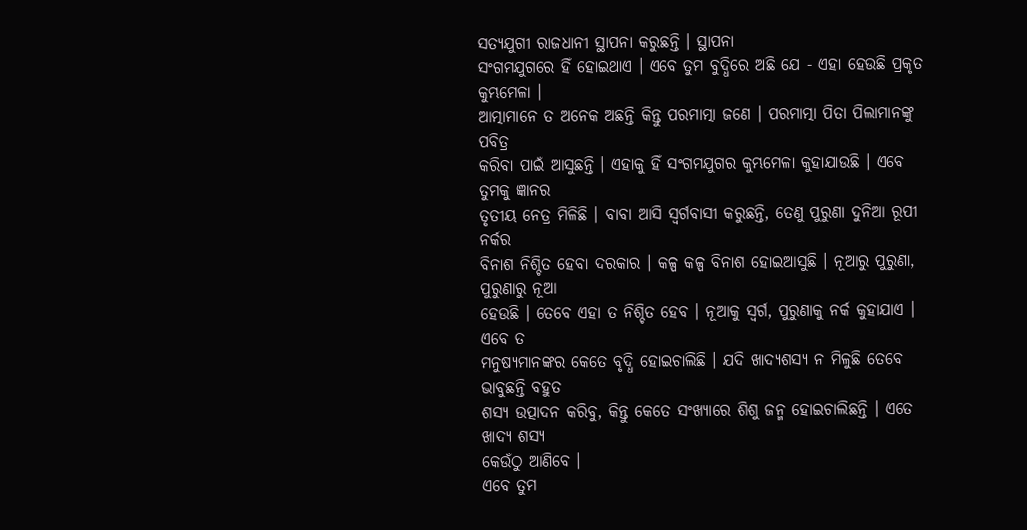ସତ୍ୟଯୁଗୀ ରାଜଧାନୀ ସ୍ଥାପନା କରୁଛନ୍ତି । ସ୍ଥାପନା
ସଂଗମଯୁଗରେ ହିଁ ହୋଇଥାଏ । ଏବେ ତୁମ ବୁଦ୍ଧିରେ ଅଛି ଯେ - ଏହା ହେଉଛି ପ୍ରକୃତ କୁମ୍ଭମେଳା ।
ଆତ୍ମାମାନେ ତ ଅନେକ ଅଛନ୍ତି କିନ୍ତୁ ପରମାତ୍ମା ଜଣେ । ପରମାତ୍ମା ପିତା ପିଲାମାନଙ୍କୁ ପବିତ୍ର
କରିବା ପାଇଁ ଆସୁଛନ୍ତି । ଏହାକୁ ହିଁ ସଂଗମଯୁଗର କୁମ୍ଭମେଳା କୁହାଯାଉଛି । ଏବେ ତୁମକୁ ଜ୍ଞାନର
ତୃତୀୟ ନେତ୍ର ମିଳିଛି । ବାବା ଆସି ସ୍ୱର୍ଗବାସୀ କରୁଛନ୍ତି, ତେଣୁ ପୁରୁଣା ଦୁନିଆ ରୂପୀ ନର୍କର
ବିନାଶ ନିଶ୍ଚିତ ହେବା ଦରକାର । କଳ୍ପ କଳ୍ପ ବିନାଶ ହୋଇଆସୁଛି । ନୂଆରୁ ପୁରୁଣା, ପୁରୁଣାରୁ ନୂଆ
ହେଉଛି । ତେବେ ଏହା ତ ନିଶ୍ଚିତ ହେବ । ନୂଆକୁ ସ୍ୱର୍ଗ, ପୁରୁଣାକୁ ନର୍କ କୁହାଯାଏ । ଏବେ ତ
ମନୁଷ୍ୟମାନଙ୍କର କେତେ ବୃଦ୍ଧି ହୋଇଚାଲିଛି । ଯଦି ଖାଦ୍ୟଶସ୍ୟ ନ ମିଳୁଛି ତେବେ ଭାବୁଛନ୍ତି ବହୁତ
ଶସ୍ୟ ଉତ୍ପାଦନ କରିବୁ, କିନ୍ତୁ କେତେ ସଂଖ୍ୟାରେ ଶିଶୁ ଜନ୍ମ ହୋଇଚାଲିଛନ୍ତି । ଏତେ ଖାଦ୍ୟ ଶସ୍ୟ
କେଉଁଠୁ ଆଣିବେ ।
ଏବେ ତୁମ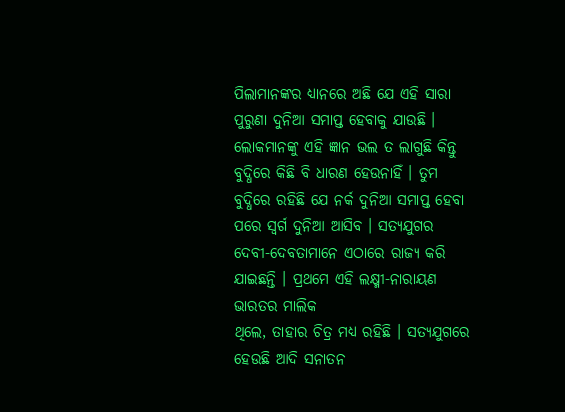ପିଲାମାନଙ୍କର ଧ୍ୟାନରେ ଅଛି ଯେ ଏହି ସାରା ପୁରୁଣା ଦୁନିଆ ସମାପ୍ତ ହେବାକୁ ଯାଉଛି ।
ଲୋକମାନଙ୍କୁ ଏହି ଜ୍ଞାନ ଭଲ ତ ଲାଗୁଛି କିନ୍ତୁ ବୁଦ୍ଧିରେ କିଛି ବି ଧାରଣ ହେଉନାହିଁ । ତୁମ
ବୁଦ୍ଧିରେ ରହିଛି ଯେ ନର୍କ ଦୁନିଆ ସମାପ୍ତ ହେବା ପରେ ସ୍ୱର୍ଗ ଦୁନିଆ ଆସିବ । ସତ୍ୟଯୁଗର
ଦେବୀ-ଦେବତାମାନେ ଏଠାରେ ରାଜ୍ୟ କରି ଯାଇଛନ୍ତି । ପ୍ରଥମେ ଏହି ଲକ୍ଷ୍ମୀ-ନାରାୟଣ ଭାରତର ମାଲିକ
ଥିଲେ, ତାହାର ଚିତ୍ର ମଧ୍ୟ ରହିଛି । ସତ୍ୟଯୁଗରେ ହେଉଛି ଆଦି ସନାତନ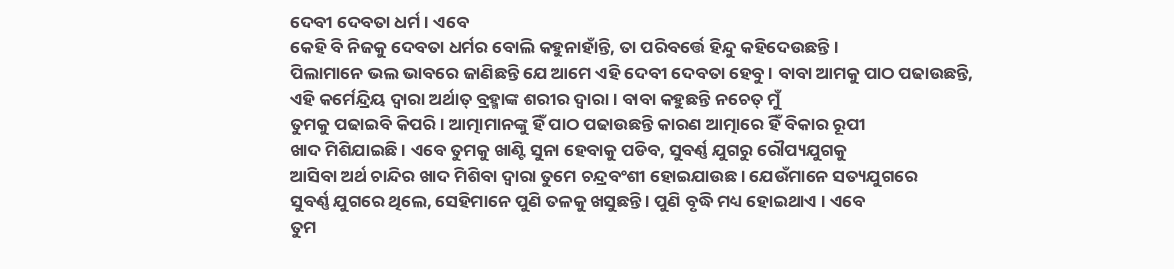ଦେବୀ ଦେବତା ଧର୍ମ । ଏବେ
କେହି ବି ନିଜକୁ ଦେବତା ଧର୍ମର ବୋଲି କହୁନାହାଁନ୍ତି, ତା ପରିବର୍ତ୍ତେ ହିନ୍ଦୁ କହିଦେଉଛନ୍ତି ।
ପିଲାମାନେ ଭଲ ଭାବରେ ଜାଣିଛନ୍ତି ଯେ ଆମେ ଏହି ଦେବୀ ଦେବତା ହେବୁ । ବାବା ଆମକୁ ପାଠ ପଢାଉଛନ୍ତି,
ଏହି କର୍ମେନ୍ଦ୍ରିୟ ଦ୍ୱାରା ଅର୍ଥାତ୍ ବ୍ରହ୍ମାଙ୍କ ଶରୀର ଦ୍ୱାରା । ବାବା କହୁଛନ୍ତି ନଚେତ୍ ମୁଁ
ତୁମକୁ ପଢାଇବି କିପରି । ଆତ୍ମାମାନଙ୍କୁ ହିଁ ପାଠ ପଢାଉଛନ୍ତି କାରଣ ଆତ୍ମାରେ ହିଁ ବିକାର ରୂପୀ
ଖାଦ ମିଶିଯାଇଛି । ଏବେ ତୁମକୁ ଖାଣ୍ଟି ସୁନା ହେବାକୁ ପଡିବ, ସୁବର୍ଣ୍ଣ ଯୁଗରୁ ରୌପ୍ୟଯୁଗକୁ
ଆସିବା ଅର୍ଥ ଚାନ୍ଦିର ଖାଦ ମିଶିବା ଦ୍ୱାରା ତୁମେ ଚନ୍ଦ୍ରବଂଶୀ ହୋଇଯାଉଛ । ଯେଉଁମାନେ ସତ୍ୟଯୁଗରେ
ସୁବର୍ଣ୍ଣ ଯୁଗରେ ଥିଲେ, ସେହିମାନେ ପୁଣି ତଳକୁ ଖସୁଛନ୍ତି । ପୁଣି ବୃଦ୍ଧି ମଧ୍ୟ ହୋଇଥାଏ । ଏବେ
ତୁମ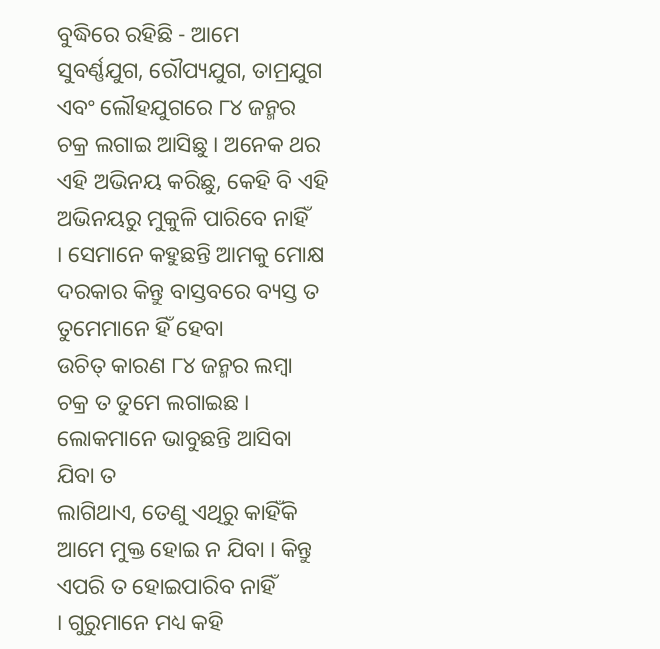ବୁଦ୍ଧିରେ ରହିଛି - ଆମେ ସୁବର୍ଣ୍ଣଯୁଗ, ରୌପ୍ୟଯୁଗ, ତାମ୍ରଯୁଗ ଏବଂ ଲୌହଯୁଗରେ ୮୪ ଜନ୍ମର
ଚକ୍ର ଲଗାଇ ଆସିଛୁ । ଅନେକ ଥର ଏହି ଅଭିନୟ କରିଛୁ, କେହି ବି ଏହି ଅଭିନୟରୁ ମୁକୁଳି ପାରିବେ ନାହିଁ
। ସେମାନେ କହୁଛନ୍ତି ଆମକୁ ମୋକ୍ଷ ଦରକାର କିନ୍ତୁ ବାସ୍ତବରେ ବ୍ୟସ୍ତ ତ ତୁମେମାନେ ହିଁ ହେବା
ଉଚିତ୍ କାରଣ ୮୪ ଜନ୍ମର ଲମ୍ବା ଚକ୍ର ତ ତୁମେ ଲଗାଇଛ । ଲୋକମାନେ ଭାବୁଛନ୍ତି ଆସିବା ଯିବା ତ
ଲାଗିଥାଏ, ତେଣୁ ଏଥିରୁ କାହିଁକି ଆମେ ମୁକ୍ତ ହୋଇ ନ ଯିବା । କିନ୍ତୁ ଏପରି ତ ହୋଇପାରିବ ନାହିଁ
। ଗୁରୁମାନେ ମଧ୍ୟ କହି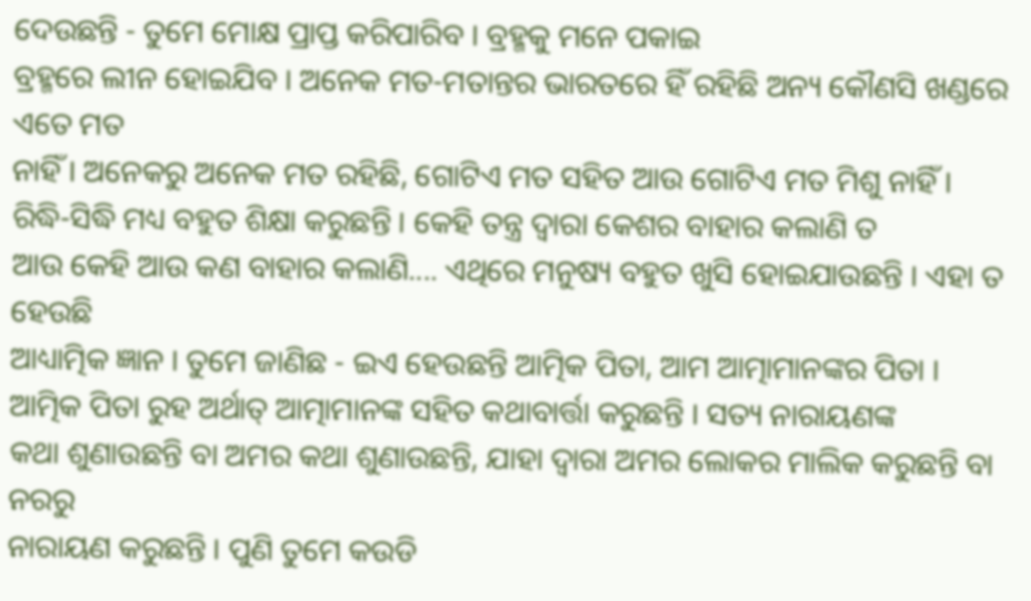ଦେଉଛନ୍ତି - ତୁମେ ମୋକ୍ଷ ପ୍ରାପ୍ତ କରିପାରିବ । ବ୍ରହ୍ମକୁ ମନେ ପକାଇ
ବ୍ରହ୍ମରେ ଲୀନ ହୋଇଯିବ । ଅନେକ ମତ-ମତାନ୍ତର ଭାରତରେ ହିଁ ରହିଛି ଅନ୍ୟ କୌଣସି ଖଣ୍ଡରେ ଏତେ ମତ
ନାହିଁ । ଅନେକରୁ ଅନେକ ମତ ରହିଛି, ଗୋଟିଏ ମତ ସହିତ ଆଉ ଗୋଟିଏ ମତ ମିଶୁ ନାହିଁ ।
ରିଦ୍ଧି-ସିଦ୍ଧି ମଧ୍ୟ ବହୁତ ଶିକ୍ଷା କରୁଛନ୍ତି । କେହି ତନ୍ତ୍ର ଦ୍ୱାରା କେଶର ବାହାର କଲାଣି ତ
ଆଉ କେହି ଆଉ କଣ ବାହାର କଲାଣି.... ଏଥିରେ ମନୁଷ୍ୟ ବହୁତ ଖୁସି ହୋଇଯାଉଛନ୍ତି । ଏହା ତ ହେଉଛି
ଆଧ୍ୟାତ୍ମିକ ଜ୍ଞାନ । ତୁମେ ଜାଣିଛ - ଇଏ ହେଉଛନ୍ତି ଆତ୍ମିକ ପିତା, ଆମ ଆତ୍ମାମାନଙ୍କର ପିତା ।
ଆତ୍ମିକ ପିତା ରୁହ ଅର୍ଥାତ୍ ଆତ୍ମାମାନଙ୍କ ସହିତ କଥାବାର୍ତ୍ତା କରୁଛନ୍ତି । ସତ୍ୟ ନାରାୟଣଙ୍କ
କଥା ଶୁଣାଉଛନ୍ତି ବା ଅମର କଥା ଶୁଣାଉଛନ୍ତି, ଯାହା ଦ୍ୱାରା ଅମର ଲୋକର ମାଲିକ କରୁଛନ୍ତି ବା ନରରୁ
ନାରାୟଣ କରୁଛନ୍ତି । ପୁଣି ତୁମେ କଉଡି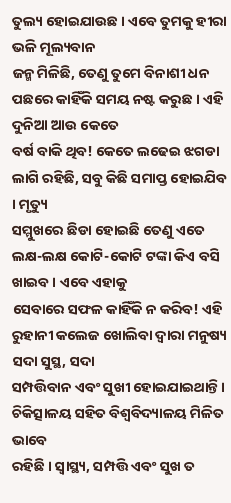ତୁଲ୍ୟ ହୋଇଯାଉଛ । ଏବେ ତୁମକୁ ହୀରା ଭଳି ମୂଲ୍ୟବାନ
ଜନ୍ମ ମିଳିଛି, ତେଣୁ ତୁମେ ବିନାଶୀ ଧନ ପଛରେ କାହିଁକି ସମୟ ନଷ୍ଟ କରୁଛ । ଏହି ଦୁନିଆ ଆଉ କେତେ
ବର୍ଷ ବାକି ଥିବ! କେତେ ଲଢେଇ ଝଗଡା ଲାଗି ରହିଛି, ସବୁ କିଛି ସମାପ୍ତ ହୋଇଯିବ । ମୃତ୍ୟୁ
ସମ୍ମୁଖରେ ଛିଡା ହୋଇଛି ତେଣୁ ଏତେ ଲକ୍ଷ-ଲକ୍ଷ କୋଟି-କୋଟି ଟଙ୍କା କିଏ ବସି ଖାଇବ । ଏବେ ଏହାକୁ
ସେବାରେ ସଫଳ କାହିଁକି ନ କରିବ! ଏହି ରୁହାନୀ କଲେଜ ଖୋଲିବା ଦ୍ୱାରା ମନୁଷ୍ୟ ସଦା ସୁସ୍ଥ, ସଦା
ସମ୍ପତ୍ତିବାନ ଏବଂ ସୁଖୀ ହୋଇଯାଇଥାନ୍ତି । ଚିକିତ୍ସାଳୟ ସହିତ ବିଶ୍ୱବିଦ୍ୟାଳୟ ମିଳିତ ଭାବେ
ରହିଛି । ସ୍ୱାସ୍ଥ୍ୟ, ସମ୍ପତ୍ତି ଏବଂ ସୁଖ ତ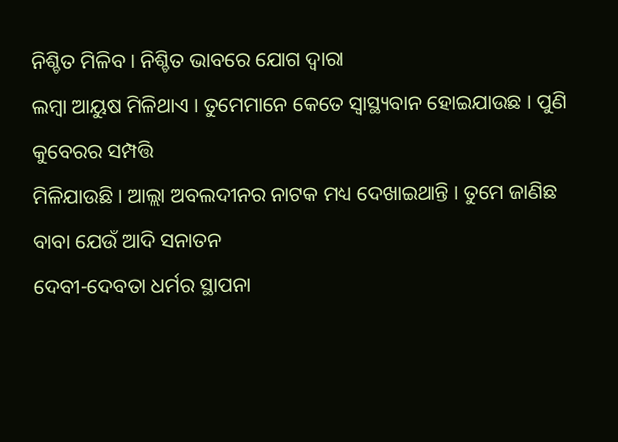ନିଶ୍ଚିତ ମିଳିବ । ନିଶ୍ଚିତ ଭାବରେ ଯୋଗ ଦ୍ୱାରା
ଲମ୍ବା ଆୟୁଷ ମିଳିଥାଏ । ତୁମେମାନେ କେତେ ସ୍ୱାସ୍ଥ୍ୟବାନ ହୋଇଯାଉଛ । ପୁଣି କୁବେରର ସମ୍ପତ୍ତି
ମିଳିଯାଉଛି । ଆଲ୍ଲା ଅବଲଦୀନର ନାଟକ ମଧ୍ୟ ଦେଖାଇଥାନ୍ତି । ତୁମେ ଜାଣିଛ ବାବା ଯେଉଁ ଆଦି ସନାତନ
ଦେବୀ-ଦେବତା ଧର୍ମର ସ୍ଥାପନା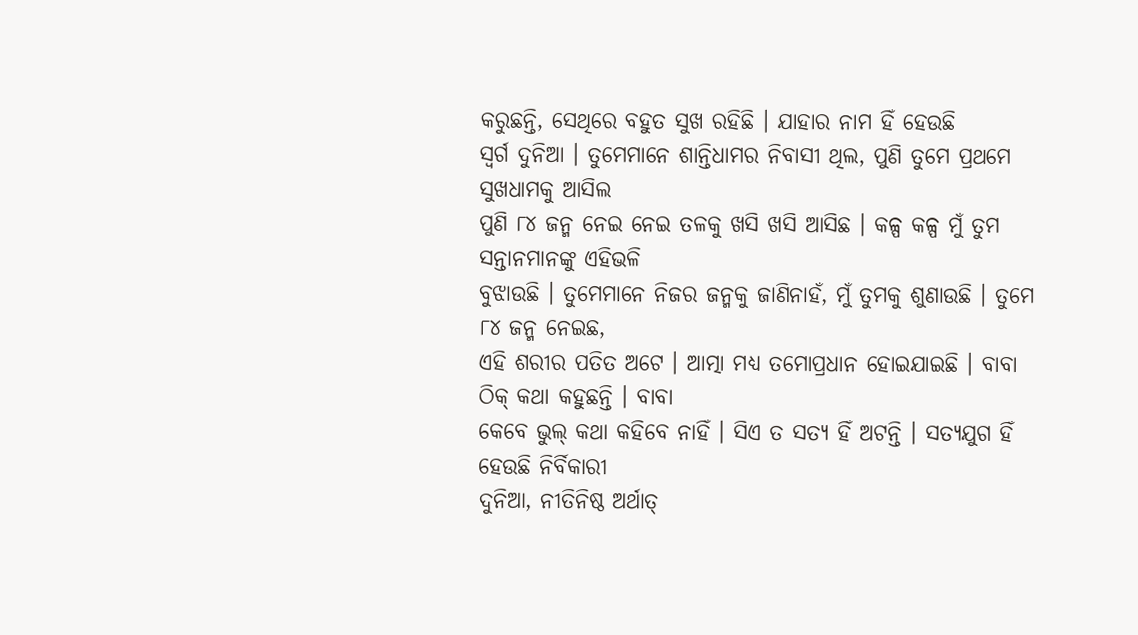କରୁଛନ୍ତି, ସେଥିରେ ବହୁତ ସୁଖ ରହିଛି । ଯାହାର ନାମ ହିଁ ହେଉଛି
ସ୍ୱର୍ଗ ଦୁନିଆ । ତୁମେମାନେ ଶାନ୍ତିଧାମର ନିବାସୀ ଥିଲ, ପୁଣି ତୁମେ ପ୍ରଥମେ ସୁଖଧାମକୁ ଆସିଲ
ପୁଣି ୮୪ ଜନ୍ମ ନେଇ ନେଇ ତଳକୁ ଖସି ଖସି ଆସିଛ । କଳ୍ପ କଳ୍ପ ମୁଁ ତୁମ ସନ୍ତାନମାନଙ୍କୁ ଏହିଭଳି
ବୁଝାଉଛି । ତୁମେମାନେ ନିଜର ଜନ୍ମକୁ ଜାଣିନାହଁ, ମୁଁ ତୁମକୁ ଶୁଣାଉଛି । ତୁମେ ୮୪ ଜନ୍ମ ନେଇଛ,
ଏହି ଶରୀର ପତିତ ଅଟେ । ଆତ୍ମା ମଧ୍ୟ ତମୋପ୍ରଧାନ ହୋଇଯାଇଛି । ବାବା ଠିକ୍ କଥା କହୁଛନ୍ତି । ବାବା
କେବେ ଭୁଲ୍ କଥା କହିବେ ନାହିଁ । ସିଏ ତ ସତ୍ୟ ହିଁ ଅଟନ୍ତି । ସତ୍ୟଯୁଗ ହିଁ ହେଉଛି ନିର୍ବିକାରୀ
ଦୁନିଆ, ନୀତିନିଷ୍ଠ ଅର୍ଥାତ୍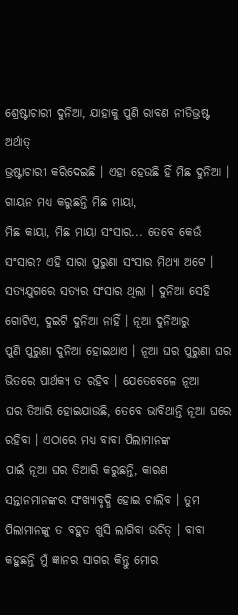ଶ୍ରେଷ୍ଟାଚାରୀ ଦୁନିଆ, ଯାହାକୁ ପୁଣି ରାବଣ ନୀତିଭ୍ରଷ୍ଟ ଅର୍ଥାତ୍
ଭ୍ରଷ୍ଟାଚାରୀ କରିଦେଇଛି । ଏହା ହେଉଛି ହିଁ ମିଛ ଦୁନିଆ । ଗାୟନ ମଧ୍ୟ କରୁଛନ୍ତି ମିଛ ମାୟା,
ମିଛ କାୟା, ମିଛ ମାୟା ସଂସାର... ତେବେ କେଉଁ ସଂସାର? ଏହି ସାରା ପୁରୁଣା ସଂସାର ମିଥ୍ୟା ଅଟେ ।
ସତ୍ୟଯୁଗରେ ସତ୍ୟର ସଂସାର ଥିଲା । ଦୁନିଆ ସେହି ଗୋଟିଏ, ଦୁଇଟି ଦୁନିଆ ନାହିଁ । ନୂଆ ଦୁନିଆରୁ
ପୁଣି ପୁରୁଣା ଦୁନିଆ ହୋଇଥାଏ । ନୂଆ ଘର ପୁରୁଣା ଘର ଭିତରେ ପାର୍ଥକ୍ୟ ତ ରହିବ । ଯେତେବେଳେ ନୂଆ
ଘର ତିଆରି ହୋଇଯାଉଛି, ତେବେ ଭାବିଥାନ୍ତି ନୂଆ ଘରେ ରହିବା । ଏଠାରେ ମଧ୍ୟ ବାବା ପିଲାମାନଙ୍କ
ପାଇଁ ନୂଆ ଘର ତିଆରି କରୁଛନ୍ତି, କାରଣ ସନ୍ତାନମାନଙ୍କର ସଂଖ୍ୟାବୃଦ୍ଧି ହୋଇ ଚାଲିବ । ତୁମ
ପିଲାମାନଙ୍କୁ ତ ବହୁତ ଖୁସି ଲାଗିବା ଉଚିତ୍ । ବାବା କହୁଛନ୍ତି ମୁଁ ଜ୍ଞାନର ସାଗର କିନ୍ତୁ ମୋର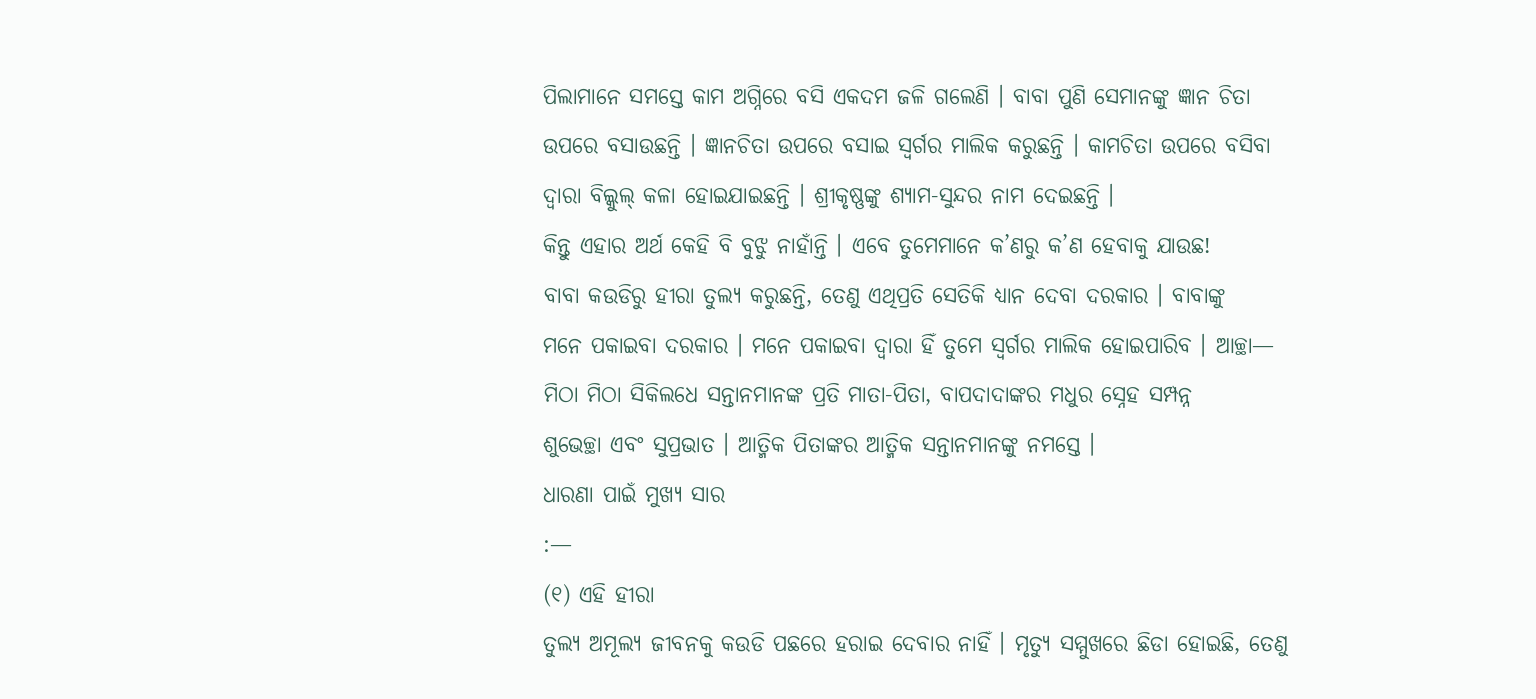ପିଲାମାନେ ସମସ୍ତେ କାମ ଅଗ୍ନିରେ ବସି ଏକଦମ ଜଳି ଗଲେଣି । ବାବା ପୁଣି ସେମାନଙ୍କୁ ଜ୍ଞାନ ଚିତା
ଉପରେ ବସାଉଛନ୍ତି । ଜ୍ଞାନଚିତା ଉପରେ ବସାଇ ସ୍ୱର୍ଗର ମାଲିକ କରୁଛନ୍ତି । କାମଚିତା ଉପରେ ବସିବା
ଦ୍ୱାରା ବିଲ୍କୁଲ୍ କଳା ହୋଇଯାଇଛନ୍ତି । ଶ୍ରୀକୃଷ୍ଣଙ୍କୁ ଶ୍ୟାମ-ସୁନ୍ଦର ନାମ ଦେଇଛନ୍ତି ।
କିନ୍ତୁ ଏହାର ଅର୍ଥ କେହି ବି ବୁଝୁ ନାହାଁନ୍ତି । ଏବେ ତୁମେମାନେ କ’ଣରୁ କ’ଣ ହେବାକୁ ଯାଉଛ!
ବାବା କଉଡିରୁ ହୀରା ତୁଲ୍ୟ କରୁଛନ୍ତି, ତେଣୁ ଏଥିପ୍ରତି ସେତିକି ଧ୍ୟାନ ଦେବା ଦରକାର । ବାବାଙ୍କୁ
ମନେ ପକାଇବା ଦରକାର । ମନେ ପକାଇବା ଦ୍ୱାରା ହିଁ ତୁମେ ସ୍ୱର୍ଗର ମାଲିକ ହୋଇପାରିବ । ଆଚ୍ଛା—
ମିଠା ମିଠା ସିକିଲଧେ ସନ୍ତାନମାନଙ୍କ ପ୍ରତି ମାତା-ପିତା, ବାପଦାଦାଙ୍କର ମଧୁର ସ୍ନେହ ସମ୍ପନ୍ନ
ଶୁଭେଚ୍ଛା ଏବଂ ସୁପ୍ରଭାତ । ଆତ୍ମିକ ପିତାଙ୍କର ଆତ୍ମିକ ସନ୍ତାନମାନଙ୍କୁ ନମସ୍ତେ ।
ଧାରଣା ପାଇଁ ମୁଖ୍ୟ ସାର
:—
(୧) ଏହି ହୀରା
ତୁଲ୍ୟ ଅମୂଲ୍ୟ ଜୀବନକୁ କଉଡି ପଛରେ ହରାଇ ଦେବାର ନାହିଁ । ମୃତ୍ୟୁ ସମ୍ମୁଖରେ ଛିଡା ହୋଇଛି, ତେଣୁ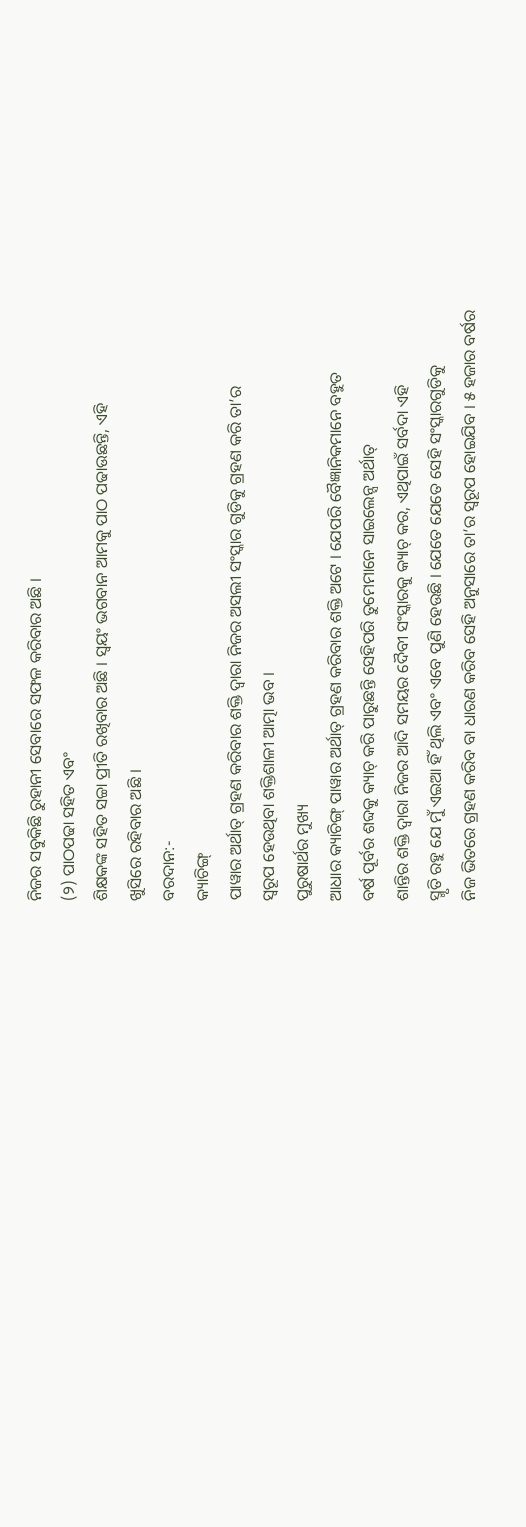ନିଜର ସବୁକିଛି ରୁହାନୀ ସେବାରେ ସଫଳ କରିବାର ଅଛି ।
(୨) ପାଠପଢା ସହିତ ଏବଂ
ଶିକ୍ଷକଙ୍କ ସହିତ ସଚ୍ଚା ପ୍ରୀତି ରଖିବାର ଅଛି । ସ୍ୱୟଂ ଭଗବାନ ଆମକୁ ପାଠ ପଢାଉଛନ୍ତି, ଏହି
ଖୁସିରେ ରହିବାର ଅଛି ।
ବରଦାନ:-
କ୍ୟାଚିଙ୍ଗ୍
ପାୱାର ଅର୍ଥାତ୍ ଗ୍ରହଣ କରିବାର ଶକ୍ତି ଦ୍ୱାରା ନିଜର ଅସଲୀ ସଂସ୍କାର ଗୁଡିକୁ ଗ୍ରହଣ କରି ତା’ର
ସ୍ୱରୂପ ହେଉଥିବା ଶକ୍ତିଶାଳୀ ଆତ୍ମା ଭବ ।
ପୁରୁଷାର୍ଥର ମୁଖ୍ୟ
ଆଧାର କ୍ୟାଚିଙ୍ଗ୍ ପାୱାର ଅର୍ଥାତ୍ ଗ୍ରହଣ କରିବାର ଶକ୍ତି ଅଟେ । ଯେପରି ବୈଜ୍ଞାନିକମାନେ ବହୁତ
ବର୍ଷ ପୂର୍ବର ଶବ୍ଦକୁ କ୍ୟାଚ୍ କରି ପାରୁଛନ୍ତି ସେହିପରି ତୁମେମାନେ ସାଇଲେନ୍ସ ଅର୍ଥାତ୍
ଶାନ୍ତିର ଶକ୍ତି ଦ୍ୱାରା ନିଜର ଆଦି ସମୟର ଦୈବୀ ସଂସ୍କାରକୁ କ୍ୟାଚ୍ କର, ଏଥିପାଇଁ ସର୍ବଦା ଏହି
ସ୍ମୃତି ରହୁ ଯେ ମୁଁ ଏଇଆ ହିଁ ଥିଲି ଏବଂ ଏବେ ପୁଣି ହେଉଛି । ଯେତେ ଯେତେ ସେହି ସଂସ୍କାରଗୁଡିକୁ
ନିଜ ଭିତରେ ଗ୍ରହଣ କରିବ ବା ଧାରଣ କରିବ ସେହି ଅନୁସାରେ ତା’ର ସ୍ୱରୂପ ହୋଇଯିବ । ୫ ହଜାର ବର୍ଷର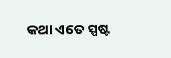କଥା ଏତେ ସ୍ପଷ୍ଟ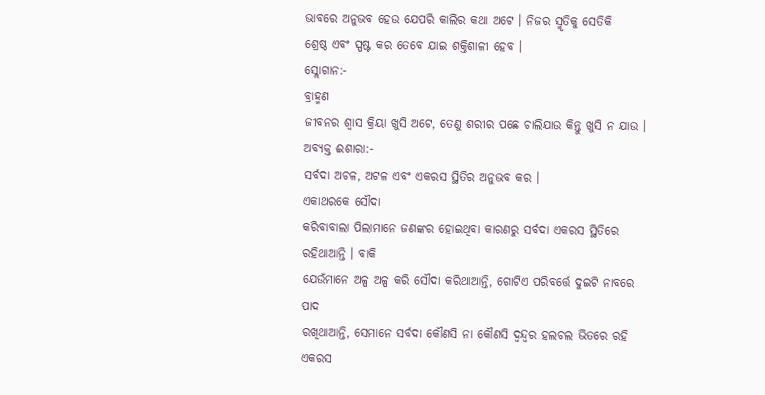ଭାବରେ ଅନୁଭବ ହେଉ ଯେପରି କାଲିର କଥା ଅଟେ । ନିଜର ସ୍ମୃତିକୁ ସେତିକି
ଶ୍ରେଷ୍ଠ ଏବଂ ସ୍ପଷ୍ଟ କର ତେବେ ଯାଇ ଶକ୍ତିଶାଳୀ ହେବ ।
ସ୍ଲୋଗାନ:-
ବ୍ରାହ୍ମଣ
ଜୀବନର ଶ୍ୱାସ କ୍ରିୟା ଖୁସି ଅଟେ, ତେଣୁ ଶରୀର ପଛେ ଚାଲିଯାଉ କିନ୍ତୁ ଖୁସି ନ ଯାଉ ।
ଅବ୍ୟକ୍ତ ଈଶାରା:-
ସର୍ବଦା ଅଚଳ, ଅଟଳ ଏବଂ ଏକରସ ସ୍ଥିତିର ଅନୁଭବ କର ।
ଏକାଥରକେ ସୌଦା
କରିବାବାଲା ପିଲାମାନେ ଜଣଙ୍କର ହୋଇଥିବା କାରଣରୁ ସର୍ବଦା ଏକରସ ସ୍ଥିତିରେ ରହିଥାଆନ୍ତି । ବାକି
ଯେଉଁମାନେ ଅଳ୍ପ ଅଳ୍ପ କରି ସୌଦା କରିଥାଆନ୍ତି, ଗୋଟିଏ ପରିବର୍ତ୍ତେ ଦୁଇଟି ନାବରେ ପାଦ
ରଖିଥାଆନ୍ତି, ସେମାନେ ସର୍ବଦା କୌଣସି ନା କୌଣସି ଦ୍ୱନ୍ଦ୍ୱର ହଲଚଲ ଭିତରେ ରହି ଏକରସ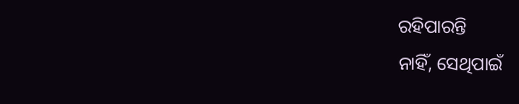ରହିପାରନ୍ତି
ନାହିଁ, ସେଥିପାଇଁ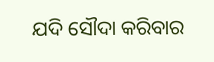ଯଦି ସୌଦା କରିବାର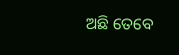ଅଛି ତେବେ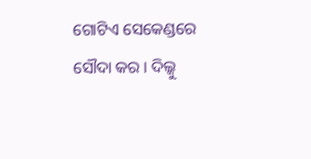ଗୋଟିଏ ସେକେଣ୍ଡରେ ସୌଦା କର । ଦିଲ୍କୁ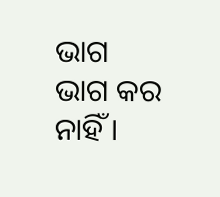ଭାଗ
ଭାଗ କର ନାହିଁ ।